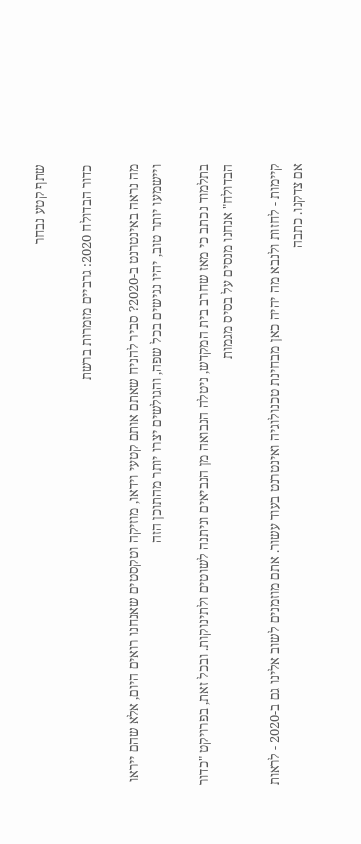שתף קטע נבחר

כדור הבדולח 2020: גרביים מזמרות ברשת

מה נראה באינטרנט ב-2020? סביר להניח שאתם אותם קטעי וידאו, מוזיקה וטקסטים שאנחנו רואים היום, אלא שהם ייראו ויישמעו יותר טוב, יהיו נגישים בכל שפה, והגולשים יצרו יותר מהתוכן הזה

בתלמוד נכתב כי מאז שחרב בית המקדש, ניטלה הנבואה מן הנביאים וניתנה לשוטים ולתינוקות. ובכל זאת, בפרויקט "כדור הבדולח" אנחנו מנסים על בסיס מגמות

קיימות - לחזות ולנבא מה יהיה כאן מבחינת טכנולוגיה ואינטרנט בעוד עשור. אתם מוזמנים לשוב אלינו גם ב-2020 - לראות אם צדקנו. כתבה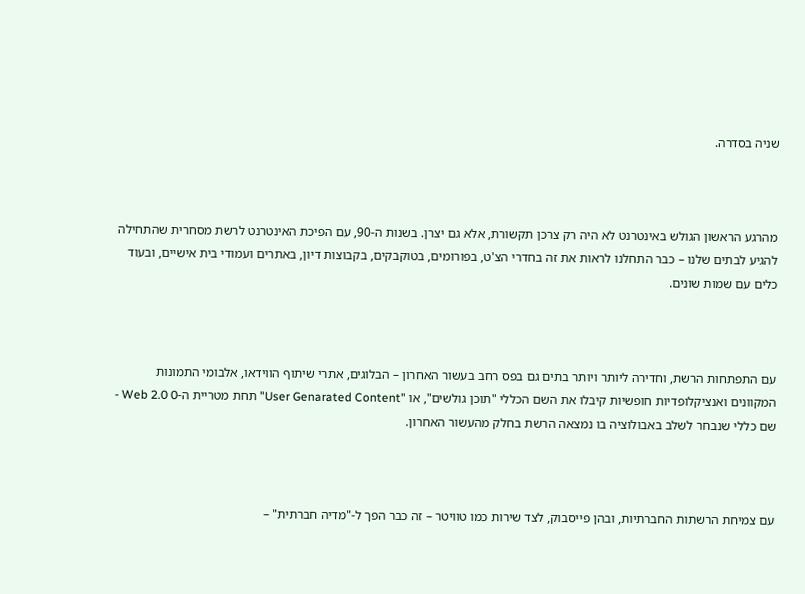שניה בסדרה.



מהרגע הראשון הגולש באינטרנט לא היה רק צרכן תקשורת, אלא גם יצרן. בשנות ה-90, עם הפיכת האינטרנט לרשת מסחרית שהתחילה להגיע לבתים שלנו – כבר התחלנו לראות את זה בחדרי הצ'ט, בפורומים, בטוקבקים, בקבוצות דיון, באתרים ועמודי בית אישיים, ובעוד כלים עם שמות שונים.



עם התפתחות הרשת, וחדירה ליותר ויותר בתים גם בפס רחב בעשור האחרון – הבלוגים, אתרי שיתוף הווידאו, אלבומי התמונות המקוונים ואנציקלופדיות חופשיות קיבלו את השם הכללי "תוכן גולשים", או "User Genarated Content" תחת מטריית ה-Web 2.0 0 - שם כללי שנבחר לשלב באבולוציה בו נמצאה הרשת בחלק מהעשור האחרון.



עם צמיחת הרשתות החברתיות, ובהן פייסבוק, לצד שירות כמו טוויטר – זה כבר הפך ל-"מדיה חברתית" –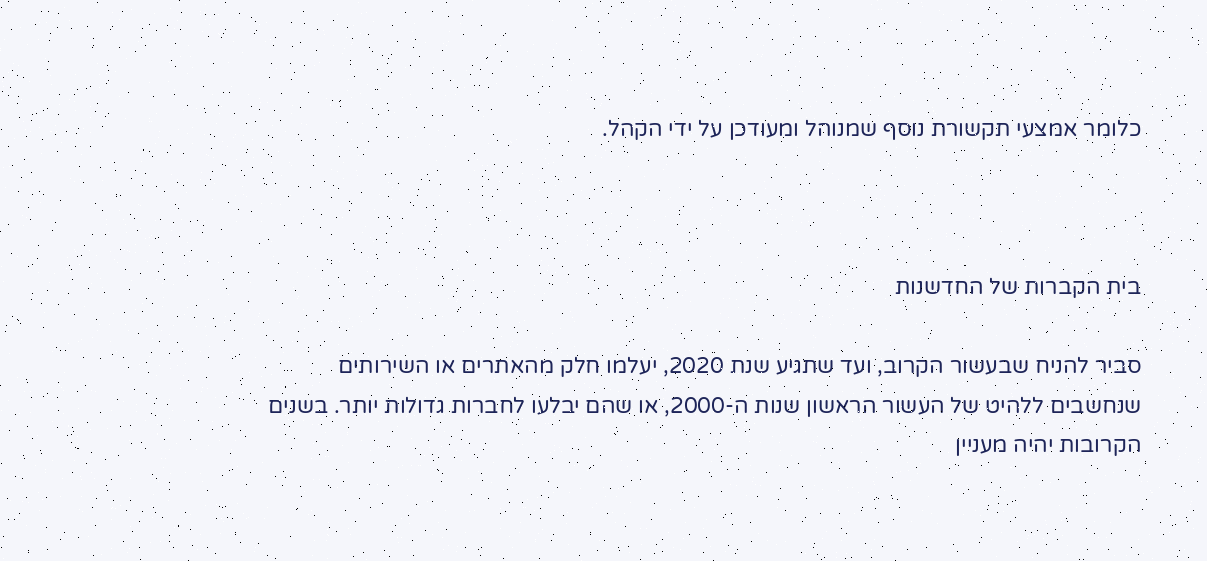כלומר אמצעי תקשורת נוסף שמנוהל ומעודכן על ידי הקהל.



בית הקברות של החדשנות

סביר להניח שבעשור הקרוב, ועד שתגיע שנת 2020, יעלמו חלק מהאתרים או השירותים שנחשבים ללהיט של העשור הראשון שנות ה-2000, או שהם יבלעו לחברות גדולות יותר. בשנים הקרובות יהיה מעניין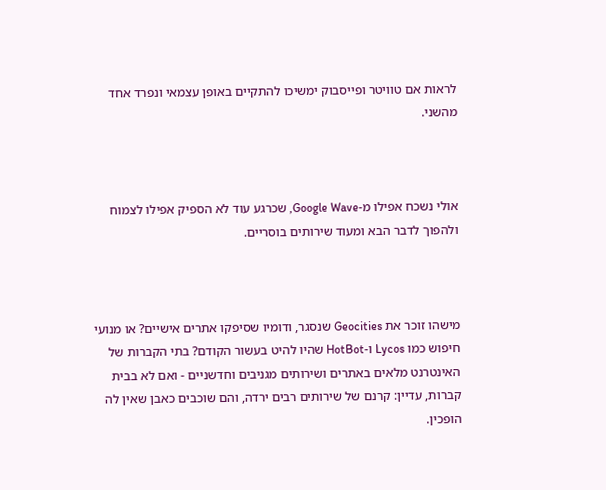לראות אם טוויטר ופייסבוק ימשיכו להתקיים באופן עצמאי ונפרד אחד מהשני.



אולי נשכח אפילו מ-Google Wave, שכרגע עוד לא הספיק אפילו לצמוח ולהפוך לדבר הבא ומעוד שירותים בוסריים.



מישהו זוכר את Geocities שנסגר, ודומיו שסיפקו אתרים אישיים? או מנועי חיפוש כמו Lycos ו-HotBot שהיו להיט בעשור הקודם? בתי הקברות של האינטרנט מלאים באתרים ושירותים מגניבים וחדשניים - ואם לא בבית קברות, עדיין: קרנם של שירותים רבים ירדה, והם שוכבים כאבן שאין לה הופכין.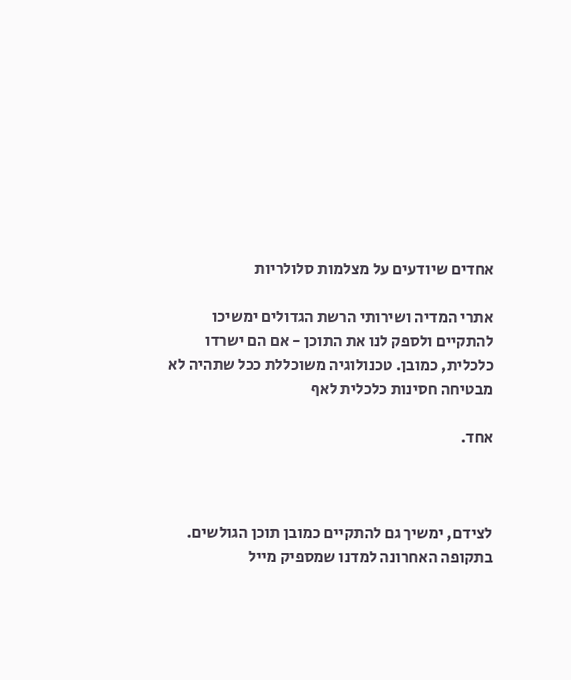אחדים שיודעים על מצלמות סלולריות

אתרי המדיה ושירותי הרשת הגדולים ימשיכו להתקיים ולספק לנו את התוכן - אם הם ישרדו כלכלית, כמובן. טכנולוגיה משוכללת ככל שתהיה לא מבטיחה חסינות כלכלית לאף

אחד.



לצידם, ימשיך גם להתקיים כמובן תוכן הגולשים. בתקופה האחרונה למדנו שמספיק מייל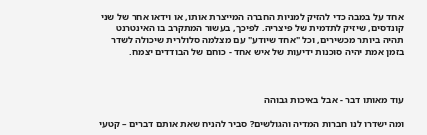אחד על במבה כדי להזיק למניות החברה המייצרת אותו, או וידאו אחר של שני קונדסים, שיזיק לתדמית של פיצריה. לפיכך, בעשור המתקרב בו האינטרנט תהיה ביותר מכשירים, וכל "אחד שיודע" עם מצלמה סלולרית שיכולה לשדר בזמן אמת יהיה סוכנות ידיעות של איש אחד - כוחם של הבודדים יצמח.



עוד מאותו דבר - אבל באיכות גבוהה

ומה ישדרו לנו חברות המדיה והגולשים? סביר להניח שאת אותם דברים – קטעי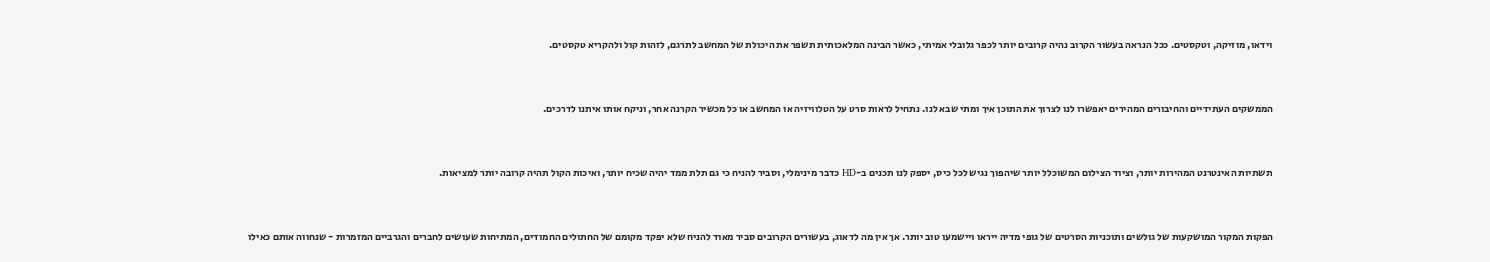וידאו, מוזיקה, וטקסטים. ככל הנראה בעשור הקרוב נהיה קרובים יותר לכפר גלובלי אמיתי, כאשר הבינה המלאכותית תשפר את היכולת של המחשב לתרגם, לזהות קול ולהקריא טקסטים.



הממשקים העתידיים והחיבורים המהירים יאפשרו לנו לצרוך את התוכן איך ומתי שבא לנו. נתחיל לראות סרט על הטלוויזיה או המחשב או כל מכשיר הקרנה אחר, וניקח אותו איתנו לדרכים.



תשתיות האינטרנט המהירות יותר, וציוד הצילום המשוכלל יותר שיהפוך נגיש לכל כיס, יספק לנו תכנים ב-HD כדבר מינימלי, וסביר להניח כי גם תלת ממד יהיה שכיח יותר, ואיכות הקול תהיה קרובה יותר למציאות.



הפקות המקור המושקעות של גולשים ותוכניות הסרטים של גופי מדיה ייראו ויישמעו טוב יותר. אך אין מה לדאוג, בעשורים הקרובים סביר מאוד להניח שלא יפקד מקומם של החתולים החמודים, המתיחות שעושים לחברים והגרביים המזמרות - שנחווה אותם כאילו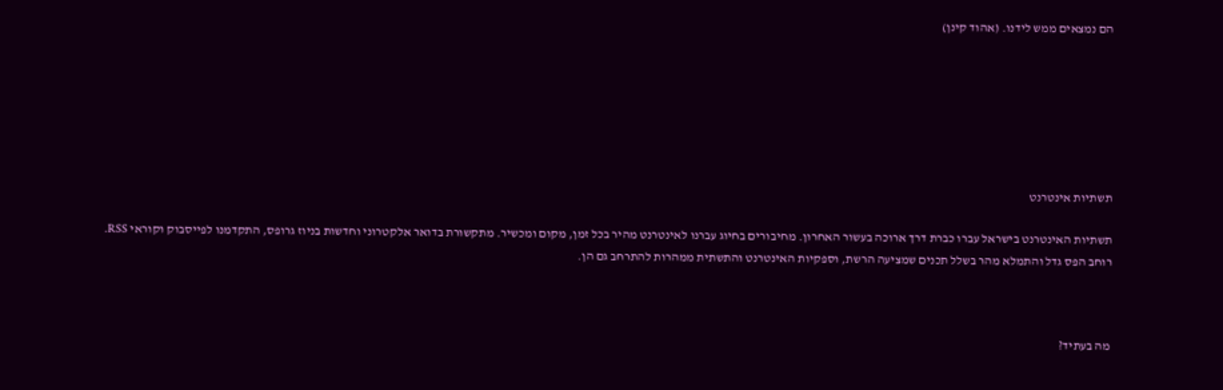הם נמצאים ממש לידנו. (אהוד קינן)







תשתיות אינטרנט

תשתיות האינטרנט בישראל עברו כברת דרך ארוכה בעשור האחרון. מחיבורים בחיוג עברנו לאינטרנט מהיר בכל זמן, מקום ומכשיר. מתקשורת בדואר אלקטרוני וחדשות בניוז גרופס, התקדמנו לפייסבוק וקוראי RSS. רוחב הפס גדל והתמלא מהר בשלל תכנים שמציעה הרשת, וספקיות האינטרנט והתשתית ממהרות להתרחב גם הן.



מה בעתיד?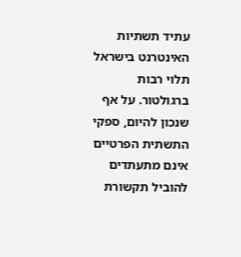עתיד תשתיות האינטרנט בישראל תלוי רבות ברגולטור. על אף שנכון להיום, ספקי התשתית הפרטיים אינם מתעתדים להוביל תקשורת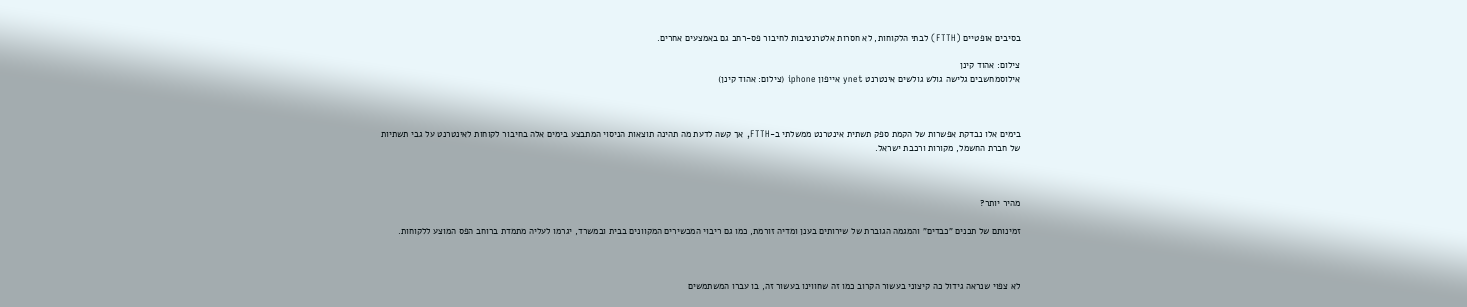בסיבים אופטיים (FTTH) לבתי הלקוחות, לא חסרות אלטרנטיבות לחיבור פס-רחב גם באמצעים אחרים.

צילום: אהוד קינן
אילוסמחשבים גלישה גולש גולשים אינטרנט ynet אייפון iphone (צילום: אהוד קינן)



בימים אלו נבדקת אפשרות של הקמת ספק תשתית אינטרנט ממשלתי ב-FTTH, אך קשה לדעת מה תהינה תוצאות הניסוי המתבצע בימים אלה בחיבור לקוחות לאינטרנט על גבי תשתיות של חברת החשמל, מקורות ורכבת ישראל.



מהיר יותר?

זמינותם של תכנים "כבדים" והמגמה הגוברת של שירותים בענן ומדיה זורמת, כמו גם ריבוי המכשירים המקוונים בבית ובמשרד, יגרמו לעליה מתמדת ברוחב הפס המוצע ללקוחות.



לא צפוי שנראה גידול כה קיצוני בעשור הקרוב כמו זה שחווינו בעשור זה, בו עברו המשתמשים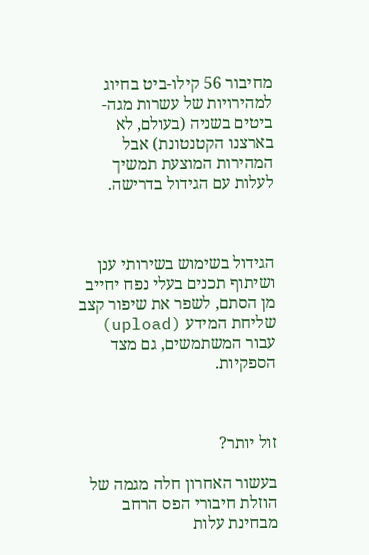מחיבור 56 קילו-ביט בחיוג למהירויות של עשרות מגה-ביטים בשניה (בעולם, לא בארצנו הקטנטונת) אבל המהירות המוצעת תמשיך לעלות עם הגידול בדרישה.



הגידול בשימוש בשירותי ענן ושיתוף תכנים בעלי נפח יחייב מן הסתם, לשפר את שיפור קצב שליחת המידע (upload) עבור המשתמשים, גם מצד הספקיות.



זול יותר?

בעשור האחרון חלה מגמה של הוזלת חיבורי הפס הרחב מבחינת עלות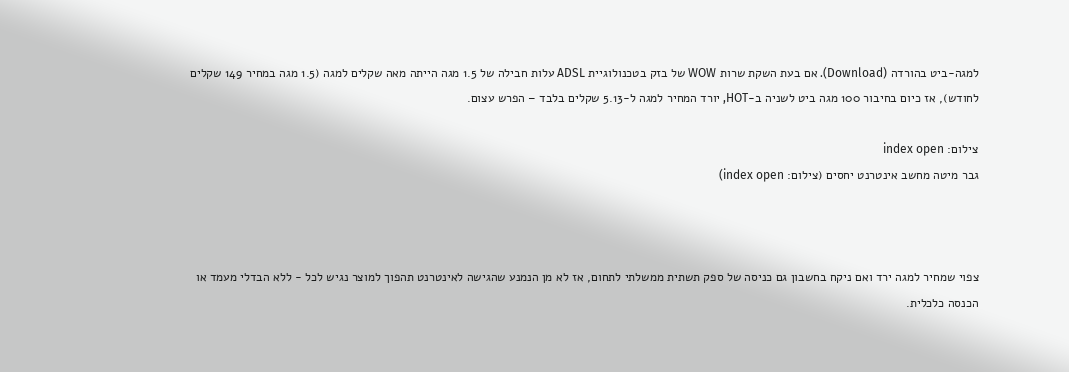למגה-ביט בהורדה (Download). אם בעת השקת שרות WOW של בזק בטכנולוגיית ADSL עלות חבילה של 1.5 מגה הייתה מאה שקלים למגה (1.5 מגה במחיר 149 שקלים לחודש), אז כיום בחיבור 100 מגה ביט לשניה ב-HOT, יורד המחיר למגה ל-5.13 שקלים בלבד – הפרש עצום.

צילום: index open
גבר מיטה מחשב אינטרנט יחסים (צילום: index open)



צפוי שמחיר למגה ירד ואם ניקח בחשבון גם כניסה של ספק תשתית ממשלתי לתחום, אז לא מן הנמנע שהגישה לאינטרנט תהפוך למוצר נגיש לכל - ללא הבדלי מעמד או הכנסה כלכלית.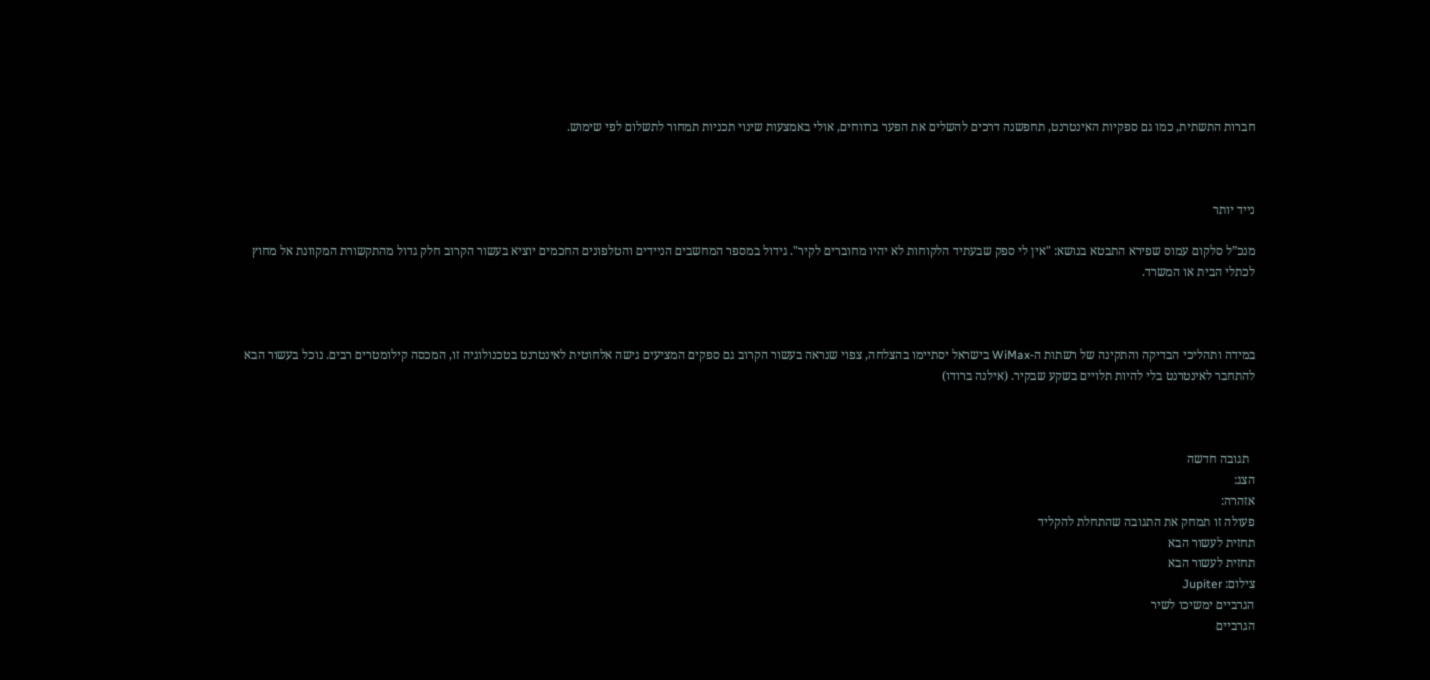חברות התשתית, כמו גם ספקיות האינטרנט, תחפשנה דרכים להשלים את הפער ברווחים, אולי באמצעות שינוי תכניות תמחור לתשלום לפי שימוש.



נייד יותר

מנכ”ל סלקום עמוס שפירא התבטא בנושא: "אין לי ספק שבעתיד הלקוחות לא יהיו מחוברים לקיר". גידול במספר המחשבים הניידים והטלפונים החכמים יוציא בעשור הקרוב חלק גדול מהתקשורת המקוונת אל מחוץ לכתלי הבית או המשרד.



במידה ותהליכי הבדיקה והתקינה של רשתות ה-WiMax בישראל יסתיימו בהצלחה, צפוי שנראה בעשור הקרוב גם ספקים המציעים גישה אלחוטית לאינטרנט בטכנולוגיה זו, המכסה קילומטרים רבים. נוכל בעשור הבא להתחבר לאינטרנט בלי להיות תלויים בשקע שבקיר. (אילנה ברודו)



  תגובה חדשה
הצג:
אזהרה:
פעולה זו תמחק את התגובה שהתחלת להקליד
תחזית לעשור הבא
תחזית לעשור הבא
צילום: Jupiter
הגרביים ימשיכו לשיר
הגרביים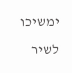ימשיכו לשיר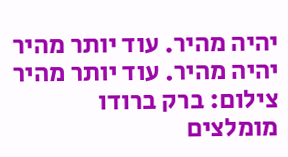יהיה מהיר. עוד יותר מהיר
יהיה מהיר. עוד יותר מהיר
צילום: ברק ברודו
מומלצים